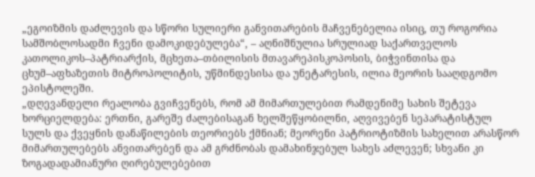„ეგოიზმის დაძლევის და სწორი სულიერი განვითარების მაჩვენებელია ისიც, თუ როგორია სამშობლოსადმი ჩვენი დამოკიდებულება“, – აღნიშნულია სრულიად საქართველოს კათოლიკოს–პატრიარქის, მცხეთა–თბილისის მთავარეპისკოპოსის, ბიჭვინთისა და ცხუმ–აფხაზეთის მიტროპოლიტის, უწმინდესისა და უნეტარესის, ილია მეორის სააღდგომო ეპისტოლეში.
„დღევანდელი რეალობა გვიჩვენებს, რომ ამ მიმართულებით რამდენიმე სახის შეტევა ხორციელდება: ერთნი, გარეშე ძალებისაგან ხელშეწყობილნი, აღვივებენ სეპარატისტულ სულს და ქვეყნის დანაწილების თეორიებს ქმნიან; მეორენი პატრიოტიზმის სახელით არასწორ მიმართულებებს ანვითარებენ და ამ გრძნობას დამახინჯებულ სახეს აძლევენ; სხვანი კი ზოგადადამიანური ღირებულებებით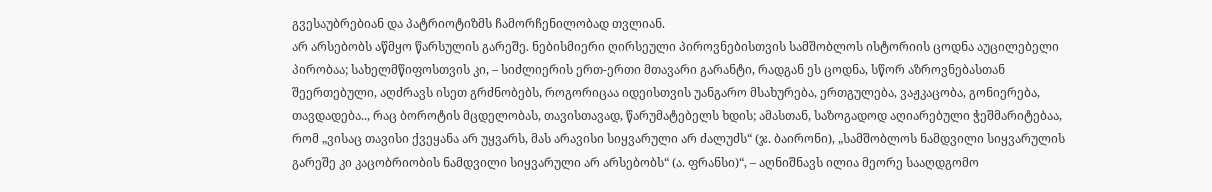გვესაუბრებიან და პატრიოტიზმს ჩამორჩენილობად თვლიან.
არ არსებობს აწმყო წარსულის გარეშე. ნებისმიერი ღირსეული პიროვნებისთვის სამშობლოს ისტორიის ცოდნა აუცილებელი პირობაა; სახელმწიფოსთვის კი, – სიძლიერის ერთ-ერთი მთავარი გარანტი, რადგან ეს ცოდნა, სწორ აზროვნებასთან შეერთებული, აღძრავს ისეთ გრძნობებს, როგორიცაა იდეისთვის უანგარო მსახურება, ერთგულება, ვაჟკაცობა, გონიერება, თავდადება.., რაც ბოროტის მცდელობას, თავისთავად, წარუმატებელს ხდის; ამასთან, საზოგადოდ აღიარებული ჭეშმარიტებაა, რომ „ვისაც თავისი ქვეყანა არ უყვარს, მას არავისი სიყვარული არ ძალუძს“ (ჯ. ბაირონი), „სამშობლოს ნამდვილი სიყვარულის გარეშე კი კაცობრიობის ნამდვილი სიყვარული არ არსებობს“ (ა. ფრანსი)“, – აღნიშნავს ილია მეორე სააღდგომო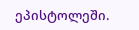ეპისტოლეში.